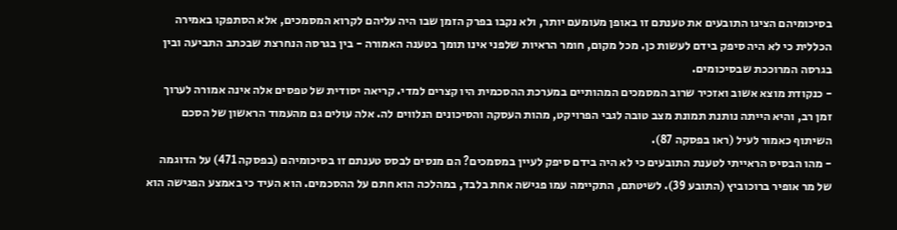בסיכומיהם הציגו התובעים את טענתם זו באופן מעומעם יותר, ולא נקבו בפרק הזמן שבו היה עליהם לקרוא המסמכים, אלא הסתפקו באמירה הכללית כי לא היה סיפק בידם לעשות כן. מכל מקום, חומר הראיות שלפני אינו תומך בטענה האמורה - בין בגרסה הנחרצת שבכתב התביעה ובין בגרסה המרוככת שבסיכומים.
- כנקודת מוצא אשוב ואזכיר שרוב המסמכים המהותיים במערכת ההסכמית היו קצרים למדי. קריאה יסודית של טפסים אלה אינה אמורה לערוך זמן רב, והיא הייתה נותנת תמונת מצב טובה לגבי הפרויקט, מהות העסקה והסיכונים הנלווים לה. אלה עולים גם מהעמוד הראשון של הסכם השיתוף כאמור לעיל (ראו בפסקה 87).
- מהו הבסיס הראייתי לטענת התובעים כי לא היה בידם סיפק לעיין במסמכים? הם מנסים לבסס טענתם זו בסיכומיהם (בפסקה 471) על הדוגמה של מר אופיר ברוכוביץ (התובע 39). לשיטתם, התקיימה עמו פגישה אחת בלבד, במהלכה הוא חתם על ההסכמים. הוא העיד כי באמצע הפגישה הוא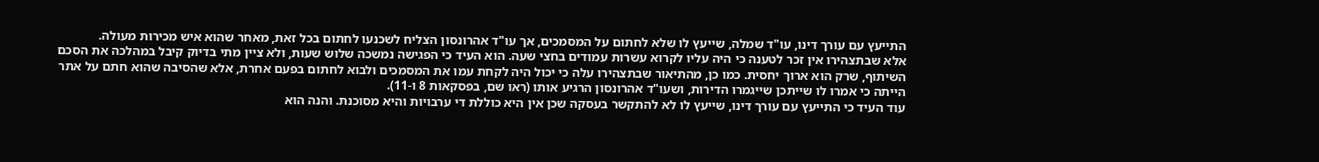התייעץ עם עורך דינו, עו"ד שמלה, שייעץ לו שלא לחתום על המסמכים, אך עו"ד אהרונסון הצליח לשכנעו לחתום בכל זאת, מאחר שהוא איש מכירות מעולה.
אלא שבתצהירו אין זכר לטענה כי היה עליו לקרוא עשרות עמודים בחצי שעה. הוא העיד כי הפגישה נמשכה שלוש שעות, ולא ציין מתי בדיוק קיבל במהלכה את הסכם השיתוף, שרק הוא ארוך יחסית. כמו כן, מהתיאור שבתצהירו עלה כי יכול היה לקחת עמו את המסמכים ולבוא לחתום בפעם אחרת, אלא שהסיבה שהוא חתם על אתר הייתה כי אמרו לו שייתכן שייגמרו הדירות, ושעו"ד אהרונסון הרגיע אותו (ראו שם, בפסקאות 8 ו-11).
עוד העיד כי התייעץ עם עורך דינו, שייעץ לו לא להתקשר בעסקה שכן אין היא כוללת די ערבויות והיא מסוכנת. והנה הוא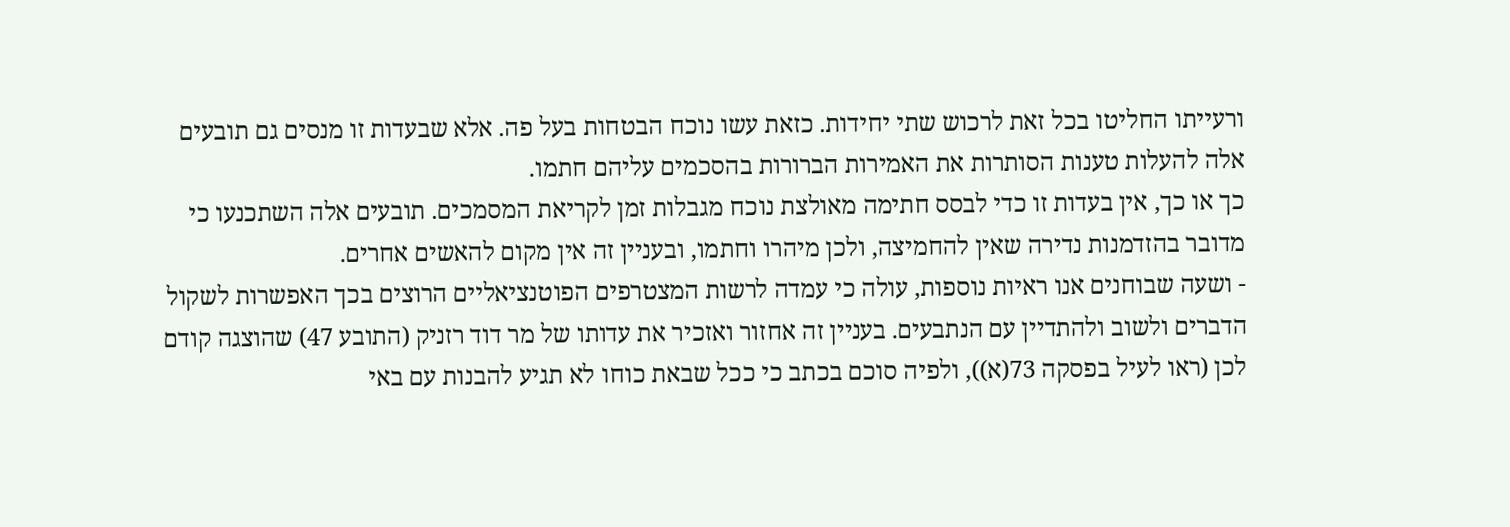ורעייתו החליטו בכל זאת לרכוש שתי יחידות. כזאת עשו נוכח הבטחות בעל פה. אלא שבעדות זו מנסים גם תובעים אלה להעלות טענות הסותרות את האמירות הברורות בהסכמים עליהם חתמו.
כך או כך, אין בעדות זו כדי לבסס חתימה מאולצת נוכח מגבלות זמן לקריאת המסמכים. תובעים אלה השתכנעו כי מדובר בהזדמנות נדירה שאין להחמיצה, ולכן מיהרו וחתמו, ובעניין זה אין מקום להאשים אחרים.
- ושעה שבוחנים אנו ראיות נוספות, עולה כי עמדה לרשות המצטרפים הפוטנציאליים הרוצים בכך האפשרות לשקול הדברים ולשוב ולהתדיין עם הנתבעים. בעניין זה אחזור ואזכיר את עדותו של מר דוד רזניק (התובע 47) שהוצגה קודם לכן (ראו לעיל בפסקה 73(א)), ולפיה סוכם בכתב כי ככל שבאת כוחו לא תגיע להבנות עם באי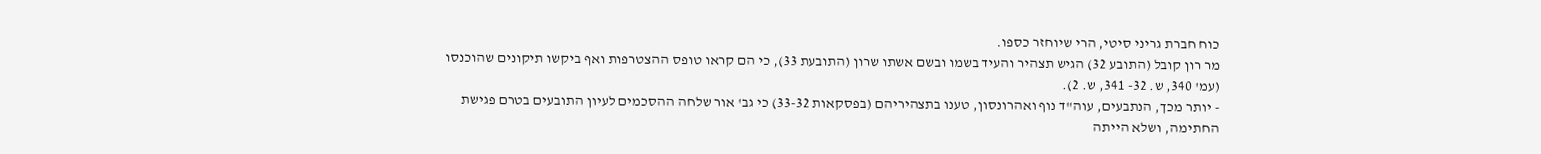כוח חברת גריני סיטי, הרי שיוחזר כספו.
מר רון קובל (התובע 32) הגיש תצהיר והעיד בשמו ובשם אשתו שרון (התובעת 33), כי הם קראו טופס ההצטרפות ואף ביקשו תיקונים שהוכנסו (עמ' 340, ש. 32- 341, ש. 2).
- יותר מכך, הנתבעים, עוה"ד נוף ואהרונסון, טענו בתצהיריהם (בפסקאות 33-32) כי גב' אור שלחה ההסכמים לעיון התובעים בטרם פגישת החתימה, ושלא הייתה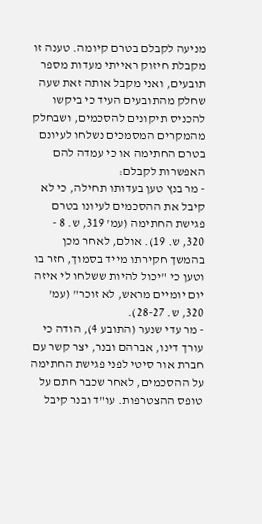מניעה לקבלם בטרם קיומה. טענה זו מקבלת חיזוק ראייתי מעדות מספר תובעים, ואני מקבל אותה זאת שעה שחלק מהתובעים העיד כי ביקשו להכניס תיקונים להסכמים, ושבחלק מהמקרים המסמכים נשלחו לעיונם בטרם החתימה או כי עמדה להם האפשרות לקבלם:
- מר בנץ טען בעדותו תחילה, כי לא קיבל את ההסכמים לעיונו בטרם פגישת החתימה (עמ' 319, ש. 8 - 320, ש. 19). אולם, לאחר מכן בהמשך חקירתו מייד בסמוך, חזר בו וטען כי "יכול להיות ששלחו לי איזה יום יומיים מראש, לא זוכר" (עמ' 320, ש. 28-27).
- מר עדי שנער (התובע 4), הודה כי עורך דינו, אברהם ובנר, יצר קשר עם חברת אור סיטי לפני פגישת החתימה על ההסכמים, לאחר שכבר חתם על טופס ההצטרפות. עו"ד ובנר קיבל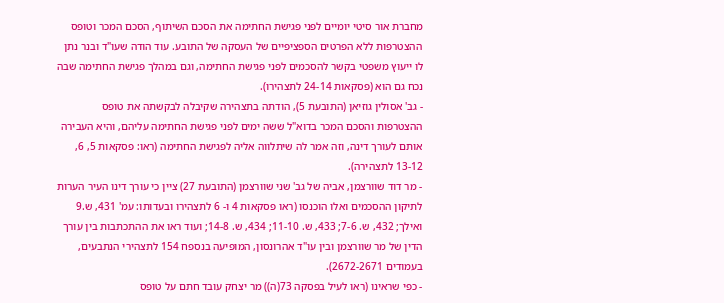מחברת אור סיטי יומיים לפני פגישת החתימה את הסכם השיתוף, הסכם המכר וטופס ההצטרפות ללא הפרטים הספציפיים של העסקה של התובע. עוד הודה שעו"ד ובנר נתן לו ייעוץ משפטי בקשר להסכמים לפני פגישת החתימה, וגם במהלך פגישת החתימה שבה נכח גם הוא (פסקאות 24-14 לתצהירו).
- גב' אסולין גוזיאן (התובעת 5), הודתה בתצהירה שקיבלה לבקשתה את טופס ההצטרפות והסכם המכר בדוא"ל ששה ימים לפני פגישת החתימה עליהם, והיא העבירה אותם לעורך דינה, וזה אמר לה שיתלווה אליה לפגישת החתימה (ראו: פסקאות 5, 6, 13-12 לתצהירה).
- מר דוד שוורצמן, אביה של גב' שני שוורצמן (התובעת 27) ציין כי עורך דינו העיר הערות לתיקון ההסכמים ואלו הוכנסו (ראו פסקאות 4 ו- 6 לתצהירו ובעדותו: עמ' 431, ש.9 ואילך; 432, ש. 7-6; 433, ש. 11-10; 434, ש. 14-8; ועוד ראו את ההתכתבות בין עורך הדין של מר שוורצמן ובין עו"ד אהרונסון, המופיעה בנספח 154 לתצהירי הנתבעים, בעמודים 2672-2671).
- כפי שראינו (ראו לעיל בפסקה 73(ה)) מר יצחק עובד חתם על טופס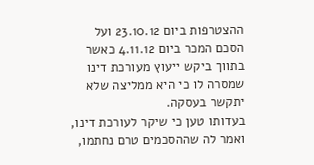ההצטרפות ביום 23.10.12 ועל הסכם המכר ביום 4.11.12 כאשר בתווך ביקש ייעוץ מעורכת דינו שמסרה לו כי היא ממליצה שלא יתקשר בעסקה.
בעדותו טען כי שיקר לעורכת דינו, ואמר לה שההסכמים טרם נחתמו,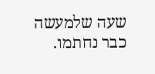שעה שלמעשה כבר נחתמו.